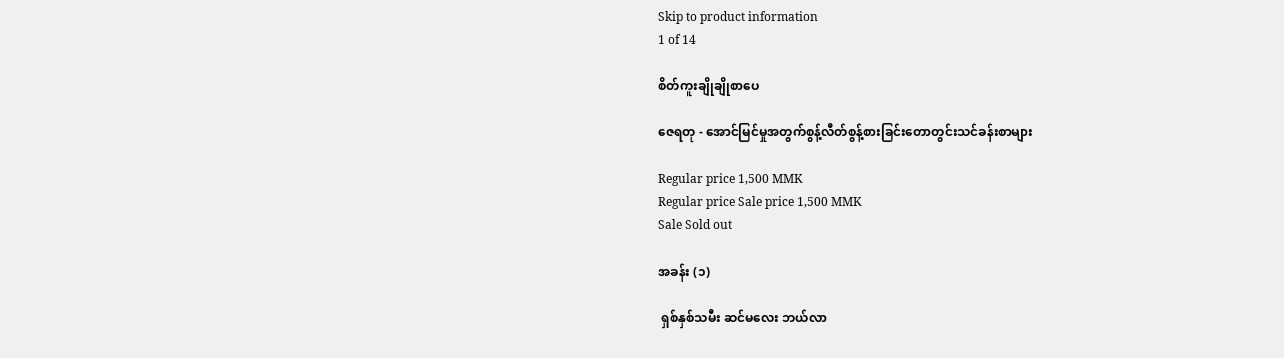Skip to product information
1 of 14

စိတ်ကူးချိုချိုစာပေ

ဇေရတု - အောင်မြင်မှုအတွက်စွန့်လီတ်စွန့်စားခြင်းတောတွင်းသင်ခန်းစာများ

Regular price 1,500 MMK
Regular price Sale price 1,500 MMK
Sale Sold out

အခန်း (၁)

 ရှစ်နှစ်သမီး ဆင်မလေး ဘယ်လာ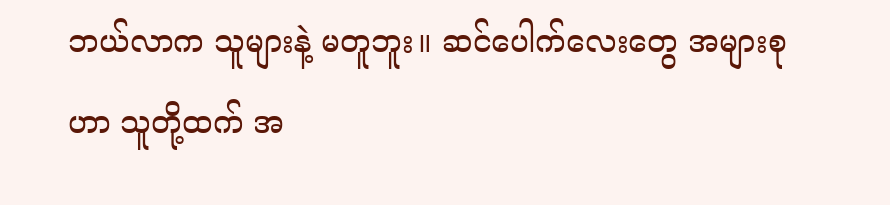ဘယ်လာက သူများနဲ့ မတူဘူး။ ဆင်ပေါက်လေးတွေ အများစုဟာ သူတို့ထက် အ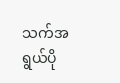သက်အရွယ်ပို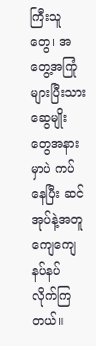ကြီးသူတွေ၊ အတွေ့အကြုံများပြီးသား ဆွေမျိုး တွေအနားမှာပဲ ကပ်နေပြီး ဆင်အုပ်နဲ့အတူ ကျေကျေနပ်နပ် လိုက်ကြတယ်။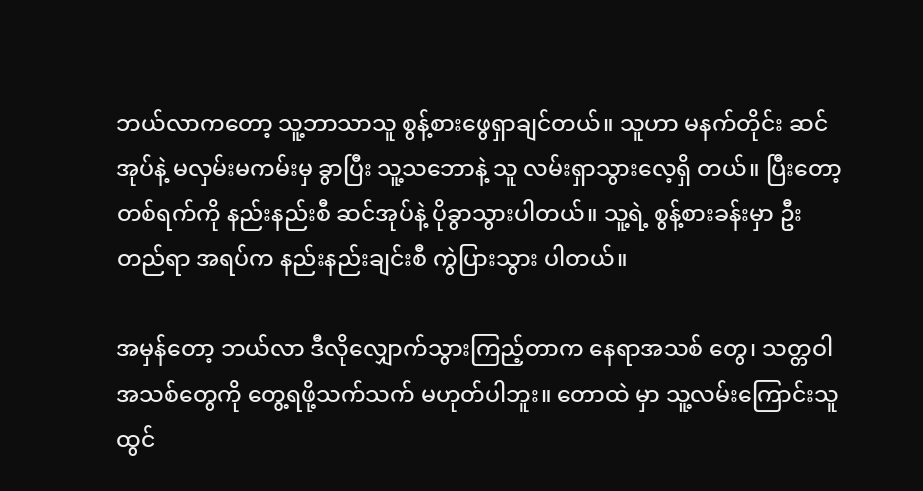ဘယ်လာကတော့ သူ့ဘာသာသူ စွန့်စားဖွေရှာချင်တယ်။ သူဟာ မနက်တိုင်း ဆင်အုပ်နဲ့ မလှမ်းမကမ်းမှ ခွာပြီး သူ့သဘောနဲ့ သူ လမ်းရှာသွားလေ့ရှိ တယ်။ ပြီးတော့ တစ်ရက်ကို နည်းနည်းစီ ဆင်အုပ်နဲ့ ပိုခွာသွားပါတယ်။ သူ့ရဲ့ စွန့်စားခန်းမှာ ဦးတည်ရာ အရပ်က နည်းနည်းချင်းစီ ကွဲပြားသွား ပါတယ်။

အမှန်တော့ ဘယ်လာ ဒီလိုလျှောက်သွားကြည့်တာက နေရာအသစ် တွေ၊ သတ္တဝါအသစ်တွေကို တွေ့ရဖို့သက်သက် မဟုတ်ပါဘူး။ တောထဲ မှာ သူ့လမ်းကြောင်းသူ ထွင်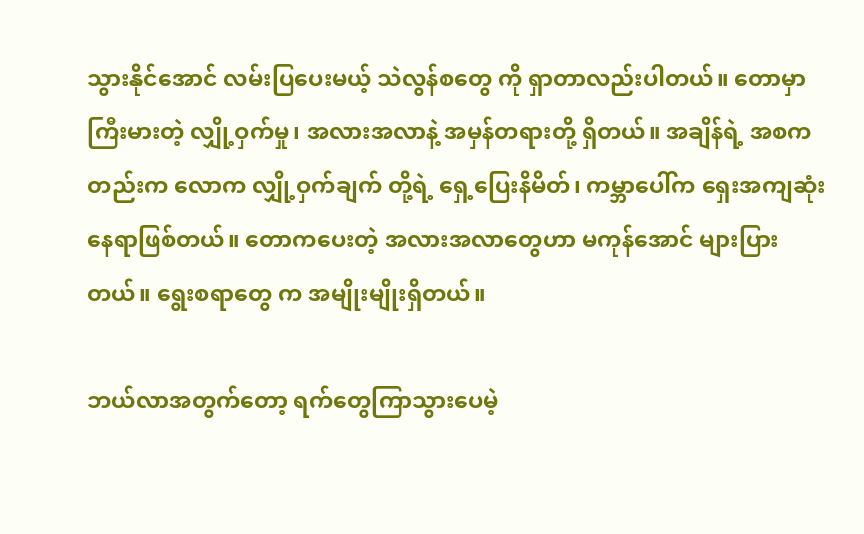သွားနိုင်အောင် လမ်းပြပေးမယ့် သဲလွန်စတွေ ကို ရှာတာလည်းပါတယ်။ တောမှာ ကြီးမားတဲ့ လျှို့ဝှက်မှု၊ အလားအလာနဲ့ အမှန်တရားတို့ ရှိတယ်။ အချိန်ရဲ့ အစကတည်းက လောက လျှို့ဝှက်ချက် တို့ရဲ့ ရှေ့ပြေးနိမိတ်၊ ကမ္ဘာပေါ်က ရှေးအကျဆုံး နေရာဖြစ်တယ်။ တောကပေးတဲ့ အလားအလာတွေဟာ မကုန်အောင် များပြားတယ်။ ရွေးစရာတွေ က အမျိုးမျိုးရှိတယ်။

ဘယ်လာအတွက်တော့ ရက်တွေကြာသွားပေမဲ့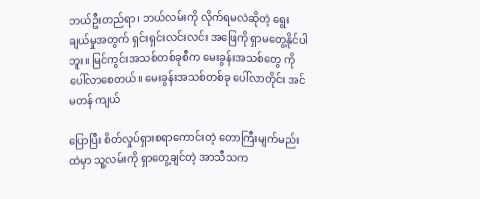ဘယ်ဦးတည်ရာ၊ ဘယ်လမ်းကို လိုက်ရမလဲဆိုတဲ့ ရွေးချယ်မှုအတွက် ရှင်းရှင်းလင်းလင်း အဖြေကို ရှာမတွေ့နိုင်ပါဘူး။ မြင်ကွင်းအသစ်တစ်ခုစီက မေးခွန်းအသစ်တွေ ကို ပေါ်လာစေတယ်။ မေးခွန်းအသစ်တစ်ခု ပေါ်လာတိုင်း အင်မတန် ကျယ်

ပြောပြီး စိတ်လှုပ်ရှားစရာကောင်းတဲ့ တောကြီးမျက်မည်းထဲမှာ သူ့လမ်းကို ရှာတွေ့ချင်တဲ့ အာသီသက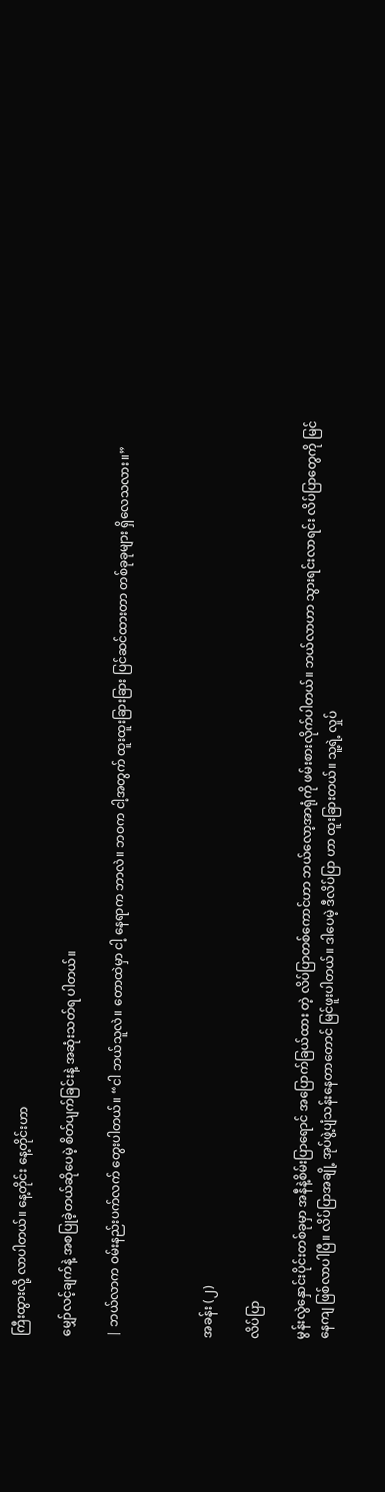ကြီးထွားလို့ လာပါတယ်။ နေ့တိုင်း နေ့တိုင်းဟာ

မျှော်လင့်ချက်နဲ့ အစပြုခဲ့တယ်ဆိုပေမဲ့ စိတ်ပျက်ခြင်းနဲ့ အဆုံးသတ်ရ ပါတယ်။

| ဘယ်လာက ဝမ်းနည်းပက်လက် တွေးပါတယ်။ “ငါ ဘယ်သူလဲ။ တောထဲမှာ ငါ့ နေရာက ဘာလဲ။ ဘဝက ငါ့အတွက် ထူးထူးခြားခြား ပြင်ဆင်ထားတာ တစ်ခုခုများ ရှိလေသလား။”



အခန်း (၂)

လိပ်ပြာ

မွန်းလွဲနှောင်းပိုင်းတစ်ခုမှာ အနီနဲ့စိမ်းပြာရောင် အပြောက်ခြယ်ထား တဲ့ လိပ်ပြာတစ်ကောင်ဟာ ဘယ်လော့အာရုံကို ဖမ်းစားလိုက်ပါတယ်။ ဘယ်လာဟာ သွားရင်းလာရင်း လိပ်ပြာတွေကို မြင်နေကျ ဖြစ်လာပါပြီ။ လိပ်ပြာအချို့ အုပ်ဖွဲ့ပျံသန်းနေတာတောင် မြင်ဖူးပါတယ်။ ဒါပေမဲ့ ဒီလိပ်ပြာ ဟာ ထူးခြားတယ်။ သူ့ရဲ့ လှုပ်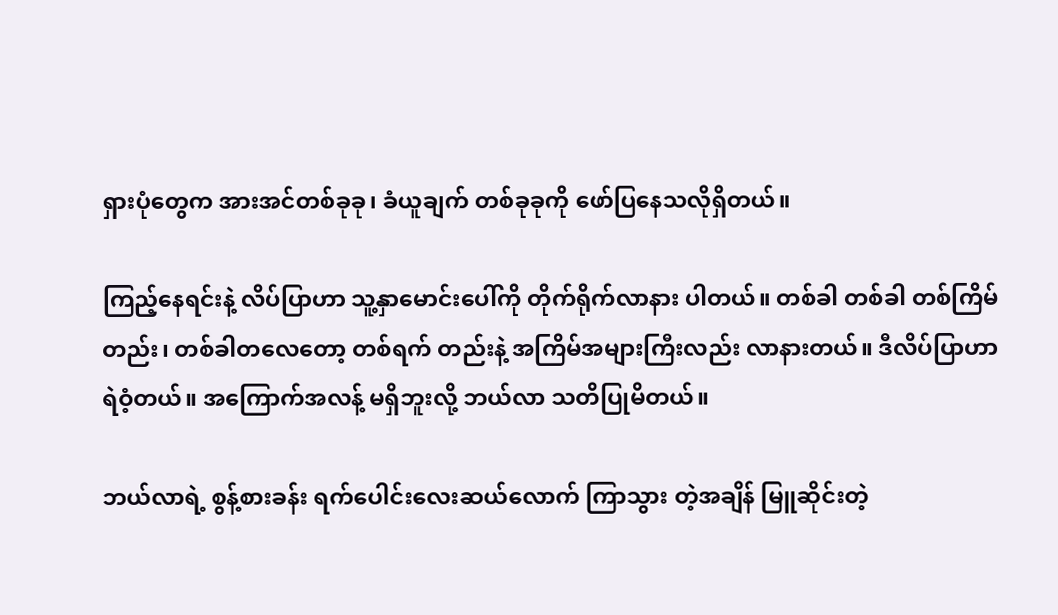ရှားပုံတွေက အားအင်တစ်ခုခု၊ ခံယူချက် တစ်ခုခုကို ဖော်ပြနေသလိုရှိတယ်။

ကြည့်နေရင်းနဲ့ လိပ်ပြာဟာ သူ့နှာမောင်းပေါ်ကို တိုက်ရိုက်လာနား ပါတယ်။ တစ်ခါ တစ်ခါ တစ်ကြိမ်တည်း၊ တစ်ခါတလေတော့ တစ်ရက် တည်းနဲ့ အကြိမ်အများကြီးလည်း လာနားတယ်။ ဒီလိပ်ပြာဟာ ရဲဝံ့တယ်။ အကြောက်အလန့် မရှိဘူးလို့ ဘယ်လာ သတိပြုမိတယ်။

ဘယ်လာရဲ့ စွန့်စားခန်း ရက်ပေါင်းလေးဆယ်လောက် ကြာသွား တဲ့အချိန် မြူဆိုင်းတဲ့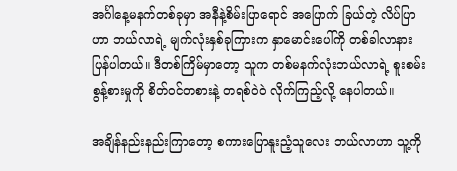အင်္ဂါနေ့မနက်တစ်ခုမှာ အနီနဲ့စိမ်းပြာရောင် အပြောက် ခြယ်တဲ့ လိပ်ပြာဟာ ဘယ်လာရဲ့ မျက်လုံးနှစ်ခုကြားက နှာမောင်းပေါ်ကို တစ်ခါလာနားပြန်ပါတယ်။ ဒီတစ်ကြိမ်မှာတော့ သူက တစ်မနက်လုံးဘယ်လာရဲ့ စူးစမ်းစွန့်စားမှုကို စိတ်ဝင်တစားနဲ့ တရစ်ဝဲဝဲ လိုက်ကြည့်လို့ နေပါတယ်။

အချိန်နည်းနည်းကြာတော့ စကားပြောနူးညံ့သူလေး ဘယ်လာဟာ သူ့ကို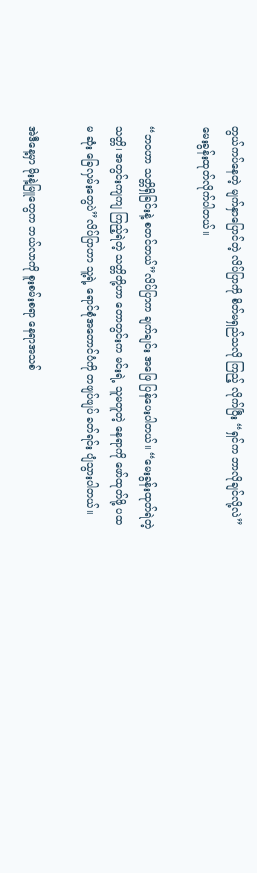တွယ်ကပ်နေတဲ့ မျက်နှာပြောင်တဲ့ လိပ်ပြာကို စိတ်မရှည်သလို ကြည့် လိုက်ပြီး “ရှင်က ဘာလိုချင်လို့လဲ” မေးခွန်းထုတ်လိုက်ပါတယ်။

“ဘဝဟာ သတ္တိရှိခြင်းနဲ့ စတင်တယ်”လိပ်ပြာက ချက်ချင်း အဖြေ ပြန်ပေးပါတယ်။ “မေးခွန်းထုတ်ရဲတဲ့ သတ္တိ၊ အတွင်းကျကျ ကြည့်ရဲတဲ့ သတ္တိတို့ဟာ တောတွင်းက မင်းရဲ့ သူမတူတဲ့ နေရာကို ဖော်ထုတ်ဖို့ ပထမ ဆုံး ခြေလှမ်းတွေပဲ”လိပ်ပြာဟာ သူ့ရဲ့ ရောင်စုံအတောင်ပံကို တဖျပ်ဖျပ် ခတ်ရင်း ပျံသွားပါတယ်။

အဲဒီနေ့မှာ မိုးနဲ့မြူတွေက ဘယ်လာကို စူးစမ်းစရာ နေရာအသစ်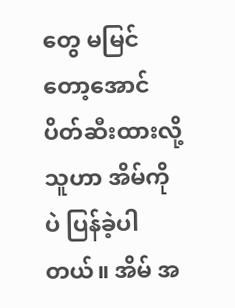တွေ မမြင်တော့အောင် ပိတ်ဆီးထားလို့ သူဟာ အိမ်ကိုပဲ ပြန်ခဲ့ပါတယ်။ အိမ် အ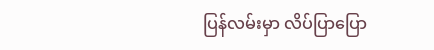ပြန်လမ်းမှာ လိပ်ပြာပြော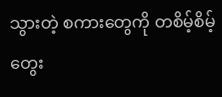သွားတဲ့ စကားတွေကို တစိမ့်စိမ့်တွေး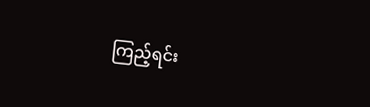ကြည့်ရင်း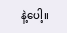နဲ့ပေါ့။